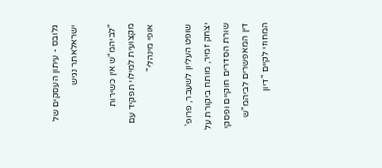גלובס - עיתון העסקים של ישראלאתר נגיש

"לביהמ"ש אין כשירות מקצועית למילוי תפקיד עם אופי מינהלי"

שופט העליון לשעבר, פרופ' יצחק זמיר, מותח ביקורת על שורת הסדרים חוקיים ופסקי דין המאפשרים לביהמ"ש המחוזי לקיים "דיון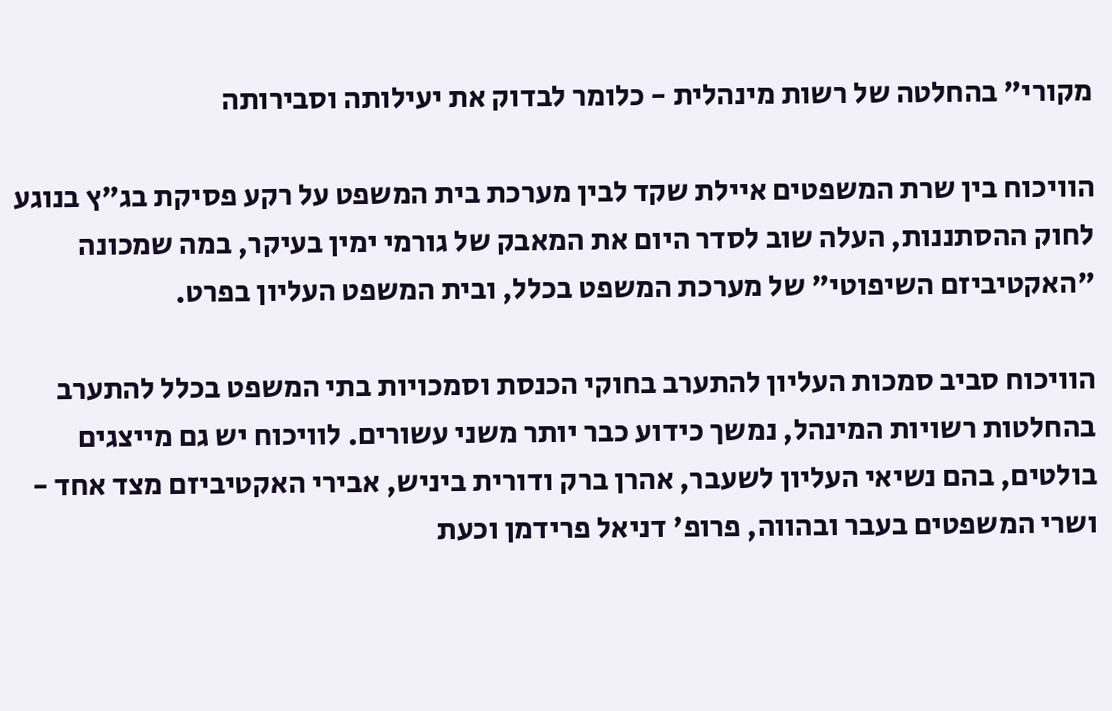מקורי" בהחלטה של רשות מינהלית - כלומר לבדוק את יעילותה וסבירותה

הוויכוח בין שרת המשפטים איילת שקד לבין מערכת בית המשפט על רקע פסיקת בג"ץ בנוגע לחוק ההסתננות, העלה שוב לסדר היום את המאבק של גורמי ימין בעיקר, במה שמכונה "האקטיביזם השיפוטי" של מערכת המשפט בכלל, ובית המשפט העליון בפרט.

הוויכוח סביב סמכות העליון להתערב בחוקי הכנסת וסמכויות בתי המשפט בכלל להתערב בהחלטות רשויות המינהל, נמשך כידוע כבר יותר משני עשורים. לוויכוח יש גם מייצגים בולטים, בהם נשיאי העליון לשעבר, אהרן ברק ודורית ביניש, אבירי האקטיביזם מצד אחד - ושרי המשפטים בעבר ובהווה, פרופ' דניאל פרידמן וכעת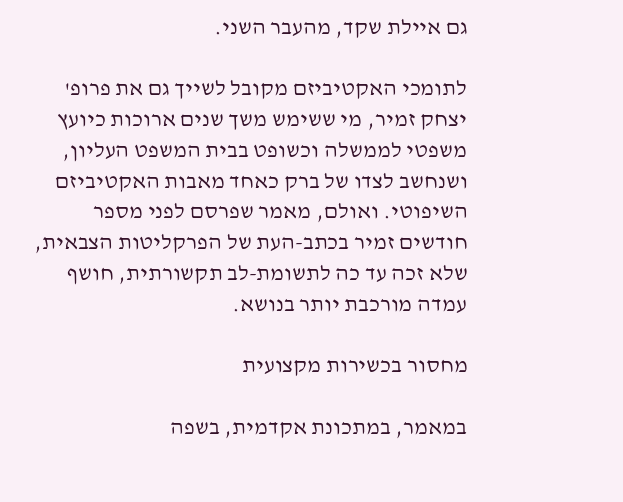גם איילת שקד, מהעבר השני.

לתומכי האקטיביזם מקובל לשייך גם את פרופ' יצחק זמיר, מי ששימש משך שנים ארוכות כיועץ משפטי לממשלה וכשופט בבית המשפט העליון, ושנחשב לצדו של ברק כאחד מאבות האקטיביזם השיפוטי. ואולם, מאמר שפרסם לפני מספר חודשים זמיר בכתב-העת של הפרקליטות הצבאית, שלא זכה עד כה לתשומת-לב תקשורתית, חושף עמדה מורכבת יותר בנושא.

מחסור בכשירות מקצועית

במאמר, במתכונת אקדמית, בשפה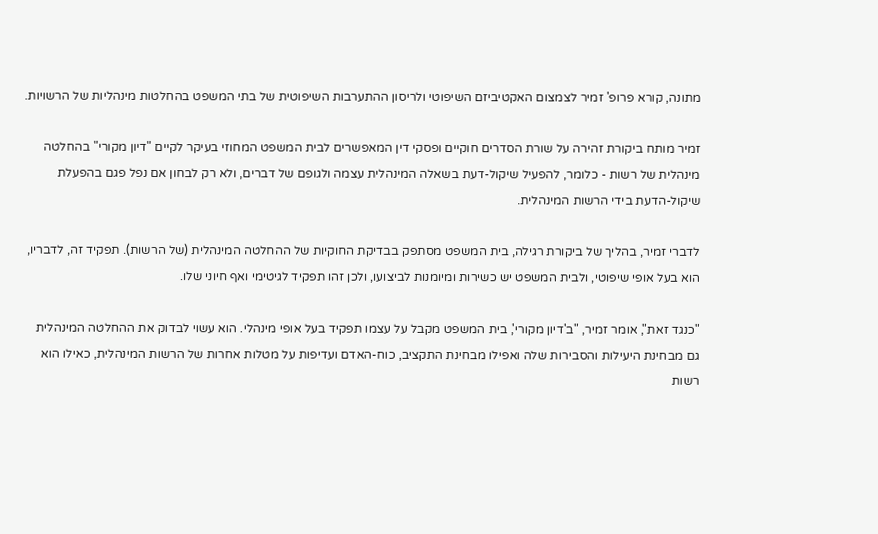מתונה, קורא פרופ' זמיר לצמצום האקטיביזם השיפוטי ולריסון ההתערבות השיפוטית של בתי המשפט בהחלטות מינהליות של הרשויות.

זמיר מותח ביקורת זהירה על שורת הסדרים חוקיים ופסקי דין המאפשרים לבית המשפט המחוזי בעיקר לקיים "דיון מקורי" בהחלטה מינהלית של רשות - כלומר, להפעיל שיקול-דעת בשאלה המינהלית עצמה ולגופם של דברים, ולא רק לבחון אם נפל פגם בהפעלת שיקול-הדעת בידי הרשות המינהלית.

לדברי זמיר, בהליך של ביקורת רגילה, בית המשפט מסתפק בבדיקת החוקיות של ההחלטה המינהלית (של הרשות). תפקיד זה, לדבריו, הוא בעל אופי שיפוטי, ולבית המשפט יש כשירות ומיומנות לביצועו, ולכן זהו תפקיד לגיטימי ואף חיוני שלו.

"כנגד זאת", אומר זמיר, "ב'דיון מקורי', בית המשפט מקבל על עצמו תפקיד בעל אופי מינהלי. הוא עשוי לבדוק את ההחלטה המינהלית גם מבחינת היעילות והסבירות שלה ואפילו מבחינת התקציב, כוח-האדם ועדיפות על מטלות אחרות של הרשות המינהלית, כאילו הוא רשות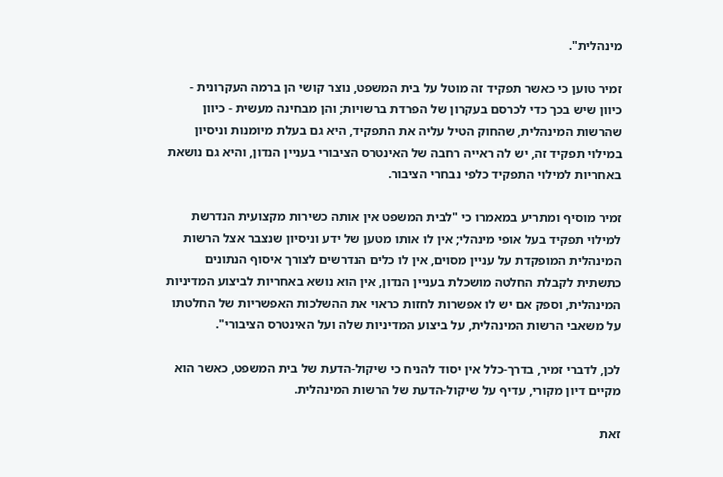מינהלית".

זמיר טוען כי כאשר תפקיד זה מוטל על בית המשפט, נוצר קושי הן ברמה העקרונית - כיוון שיש בכך כדי לכרסם בעקרון של הפרדת ברשויות; והן מבחינה מעשית - כיוון שהרשות המינהלית, שהחוק הטיל עליה את התפקיד, היא גם בעלת מיומנות וניסיון במילוי תפקיד זה, יש לה ראייה רחבה של האינטרס הציבורי בעניין הנדון, והיא גם נושאת באחריות למילוי התפקיד כלפי נבחרי הציבור.

זמיר מוסיף ומתריע במאמרו כי "לבית המשפט אין אותה כשירות מקצועית הנדרשת למילוי תפקיד בעל אופי מינהלי; אין לו אותו מטען של ידע וניסיון שנצבר אצל הרשות המינהלית המופקדת על עניין מסוים, אין לו כלים הנדרשים לצורך איסוף הנתונים כתשתית לקבלת החלטה מושכלת בעניין הנדון, אין הוא נושא באחריות לביצוע המדיניות המינהלית, וספק אם יש לו אפשרות לחזות כראוי את ההשלכות האפשריות של החלטתו על משאבי הרשות המינהלית, על ביצוע המדיניות שלה ועל האינטרס הציבורי".

לכן, לדברי זמיר, בדרך-כלל אין יסוד להניח כי שיקול-הדעת של בית המשפט, כאשר הוא מקיים דיון מקורי, עדיף על שיקול-הדעת של הרשות המינהלית.

זאת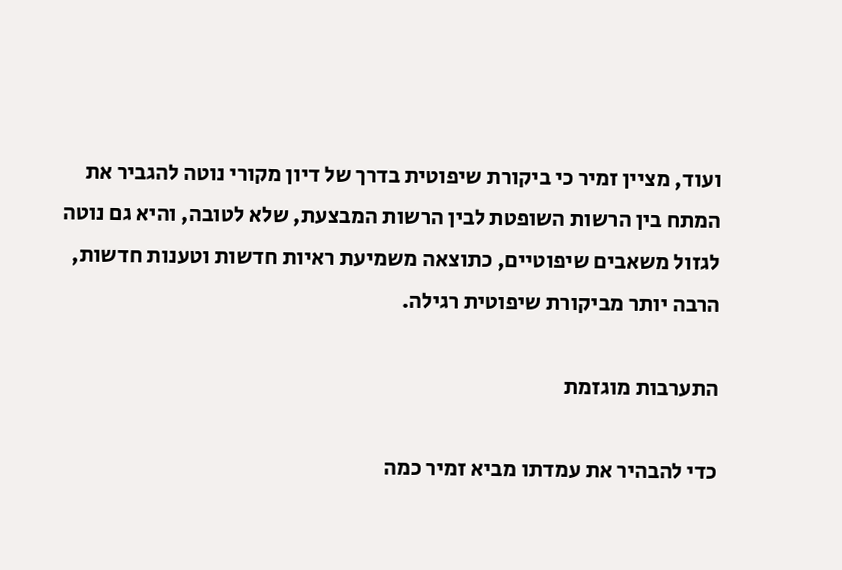ועוד, מציין זמיר כי ביקורת שיפוטית בדרך של דיון מקורי נוטה להגביר את המתח בין הרשות השופטת לבין הרשות המבצעת, שלא לטובה, והיא גם נוטה לגזול משאבים שיפוטיים, כתוצאה משמיעת ראיות חדשות וטענות חדשות, הרבה יותר מביקורת שיפוטית רגילה.

התערבות מוגזמת

כדי להבהיר את עמדתו מביא זמיר כמה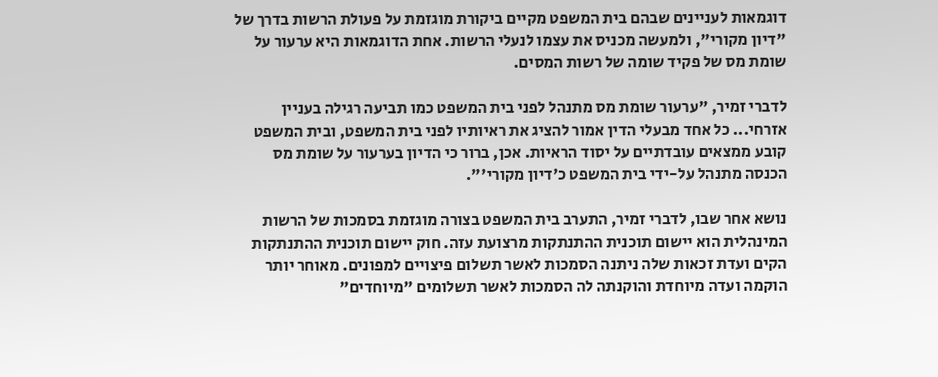דוגמאות לעניינים שבהם בית המשפט מקיים ביקורת מוגזמת על פעולת הרשות בדרך של "דיון מקורי", ולמעשה מכניס את עצמו לנעלי הרשות. אחת הדוגמאות היא ערעור על שומת מס של פקיד שומה של רשות המסים.

לדברי זמיר, "ערעור שומת מס מתנהל לפני בית המשפט כמו תביעה רגילה בעניין אזרחי... כל אחד מבעלי הדין אמור להציג את ראיותיו לפני בית המשפט, ובית המשפט קובע ממצאים עובדתיים על יסוד הראיות. אכן, ברור כי הדיון בערעור על שומת מס הכנסה מתנהל על-ידי בית המשפט כ'דיון מקורי'".

נושא אחר שבו, לדברי זמיר, התערב בית המשפט בצורה מוגזמת בסמכות של הרשות המינהלית הוא יישום תוכנית ההתנתקות מרצועת עזה. חוק יישום תוכנית ההתנתקות הקים ועדת זכאות שלה ניתנה הסמכות לאשר תשלום פיצויים למפונים. מאוחר יותר הוקמה ועדה מיוחדת והוקנתה לה הסמכות לאשר תשלומים "מיוחדים"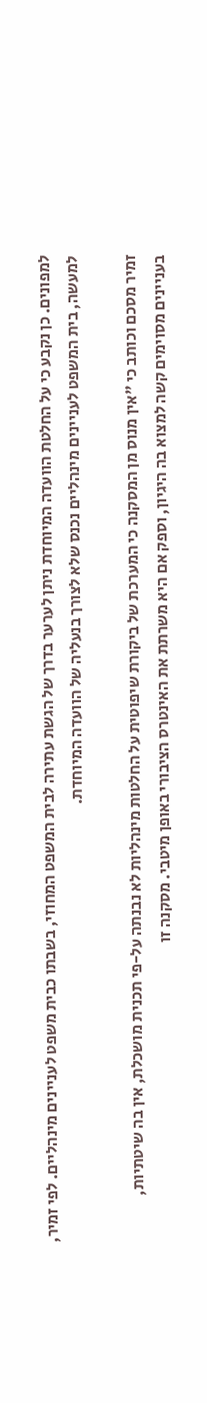למפונים. כן נקבע כי על החלטת הוועדה המיוחדת ניתן לערער בדרך של הגשת עתירה לבית המשפט המחוזי, בשבתו כבית משפט לעניינים מינהליים. לפי זמיר, למעשה, בית המשפט לעניינים מינהליים נכנס שלא לצורך בנעליה של הוועדה המיוחדת.

זמיר מסכם וכותב כי "אין מנוס מן המסקנה כי המערכת של ביקורת שיפוטית על החלטות מינהליות לא נבנתה על-פי תכנית מושכלת, אין בה שיטתיות, בעניינים מסוימים קשה למצוא בה היגיון, וספק אם היא משרתת את האינטרס הציבורי באופן מיטבי. מסקנה זו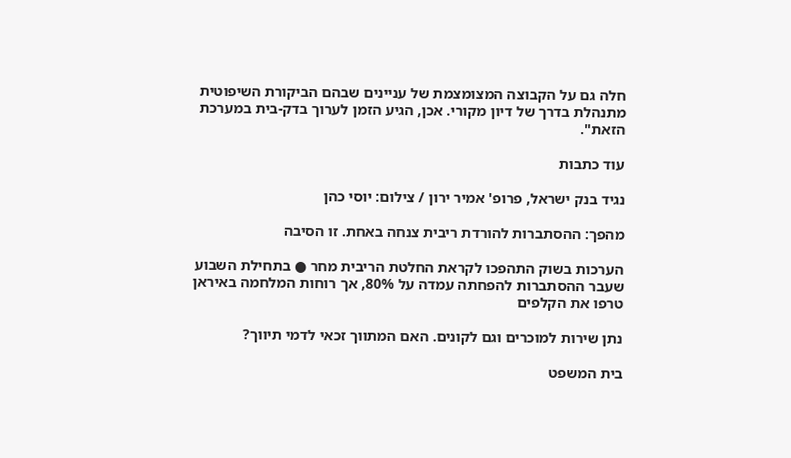חלה גם על הקבוצה המצומצמת של עניינים שבהם הביקורת השיפוטית מתנהלת בדרך של דיון מקורי. אכן, הגיע הזמן לערוך בדק-בית במערכת הזאת".

עוד כתבות

נגיד בנק ישראל, פרופ' אמיר ירון / צילום: יוסי כהן

מהפך: ההסתברות להורדת ריבית צנחה באחת. זו הסיבה

הערכות בשוק התהפכו לקראת החלטת הריבית מחר ● בתחילת השבוע שעבר ההסתברות להפחתה עמדה על 80%, אך רוחות המלחמה באיראן טרפו את הקלפים

נתן שירות למוכרים וגם לקונים. האם המתווך זכאי לדמי תיווך?

בית המשפט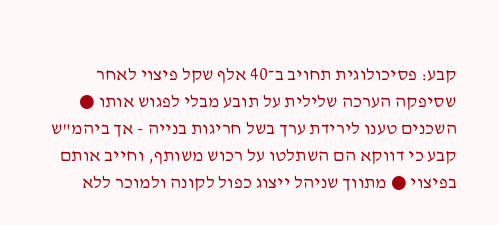קבע: פסיכולוגית תחויב ב־40 אלף שקל פיצוי לאחר שסיפקה הערכה שלילית על תובע מבלי לפגוש אותו ● השכנים טענו לירידת ערך בשל חריגות בנייה - אך ביהמ"ש קבע כי דווקא הם השתלטו על רכוש משותף, וחייב אותם בפיצוי ● מתווך שניהל ייצוג כפול לקונה ולמוכר ללא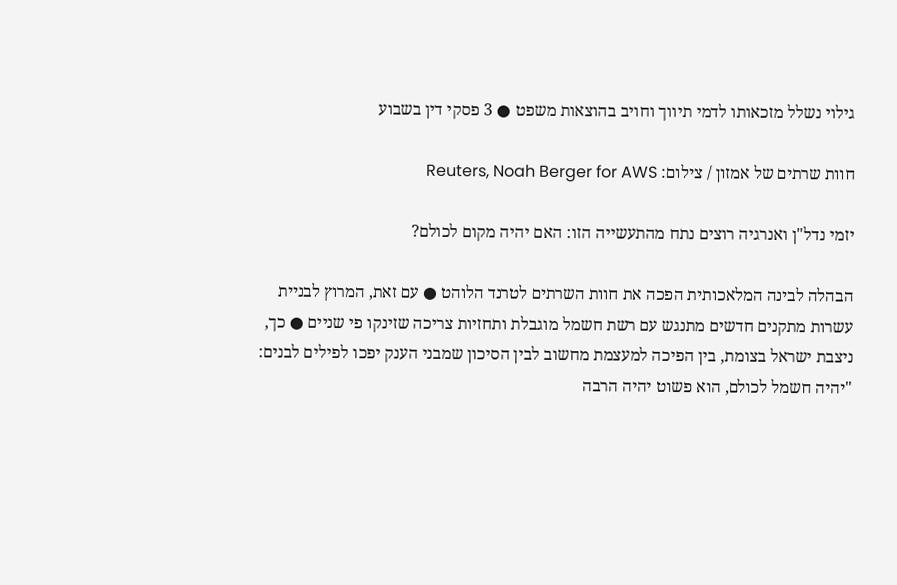גילוי נשלל מזכאותו לדמי תיווך וחויב בהוצאות משפט ● 3 פסקי דין בשבוע

חוות שרתים של אמזון / צילום: Reuters, Noah Berger for AWS

יזמי נדל"ן ואנרגיה רוצים נתח מהתעשייה הזו: האם יהיה מקום לכולם?

הבהלה לבינה המלאכותית הפכה את חוות השרתים לטרנד הלוהט ● עם זאת, המרוץ לבניית עשרות מתקנים חדשים מתנגש עם רשת חשמל מוגבלת ותחזיות צריכה שזינקו פי שניים ● כך, ניצבת ישראל בצומת, בין הפיכה למעצמת מחשוב לבין הסיכון שמבני הענק יפכו לפילים לבנים: "יהיה חשמל לכולם, הוא פשוט יהיה הרבה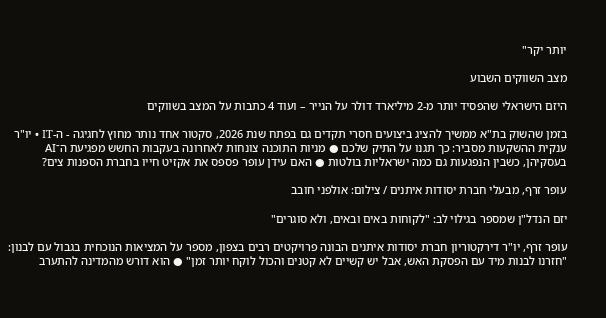יותר יקר"

מצב השווקים השבוע

היזם הישראלי שהפסיד יותר מ-2 מיליארד דולר על הנייר – ועוד 4 כתבות על המצב בשווקים

בזמן שהשוק בת"א ממשיך להציג ביצועים חסרי תקדים גם בפתח שנת 2026, סקטור אחד נותר מחוץ לחגיגה - ה-IT • יו"ר ענקית ההשקעות מסביר: כך תגנו על התיק שלכם ● מניות התוכנה צונחות לאחרונה בעקבות החשש מפגיעת ה־AI בעסקיהן, כשבין הנפגעות גם כמה ישראליות בולטות ● האם עידן עופר פספס את אקזיט חייו בחברת הספנות צים?

עופר זרף, מבעלי חברת יסודות איתנים / צילום: אולפני חובב

יזם הנדל"ן שמספר בגילוי לב: "לקוחות באים ובאים, ולא סוגרים"

עופר זרף, יו"ר דירקטוריון חברת יסודות איתנים הבונה פרויקטים רבים בצפון, מספר על המציאות הנוכחית בגבול עם לבנון: "חזרנו לבנות מיד עם הפסקת האש, אבל יש קשיים לא קטנים והכול לוקח יותר זמן" ● הוא דורש מהמדינה להתערב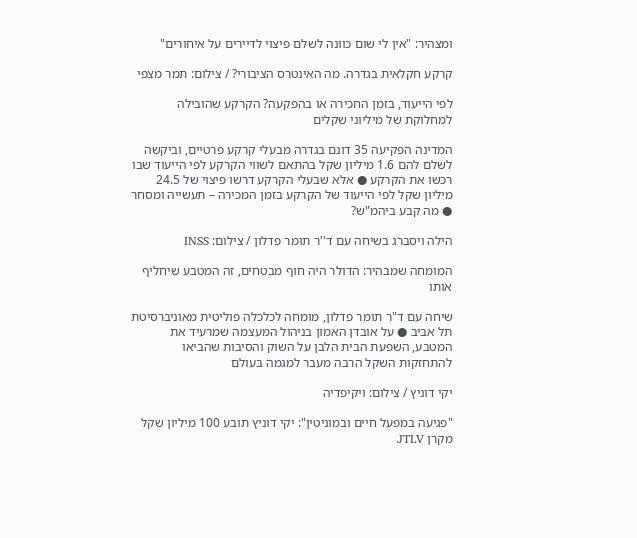ומצהיר: "אין לי שום כוונה לשלם פיצוי לדיירים על איחורים"

קרקע חקלאית בגדרה. מה האינטרס הציבורי? / צילום: תמר מצפי

לפי הייעוד, בזמן החכירה או בהפקעה? הקרקע שהובילה למחלוקת של מיליוני שקלים

המדינה הפקיעה 35 דונם בגדרה מבעלי קרקע פרטיים, וביקשה לשלם להם 1.6 מיליון שקל בהתאם לשווי הקרקע לפי הייעוד שבו רכשו את הקרקע ● אלא שבעלי הקרקע דרשו פיצוי של 24.5 מיליון שקל לפי הייעוד של הקרקע בזמן המכירה – תעשייה ומסחר ● מה קבע ביהמ"ש?

הילה ויסברג בשיחה עם ד''ר תומר פדלון / צילום: INSS

המומחה שמבהיר: הדולר היה חוף מבטחים, זה המטבע שיחליף אותו

שיחה עם ד"ר תומר פדלון, מומחה לכלכלה פוליטית מאוניברסיטת תל אביב ● על אובדן האמון בניהול המעצמה שמרעיד את המטבע, השפעת הבית הלבן על השוק והסיבות שהביאו להתחזקות השקל הרבה מעבר למגמה בעולם

יקי דוניץ / צילום: ויקיפדיה

"פגיעה במפעל חיים ובמוניטין": יקי דוניץ תובע 100 מיליון שקל מקרן JTLV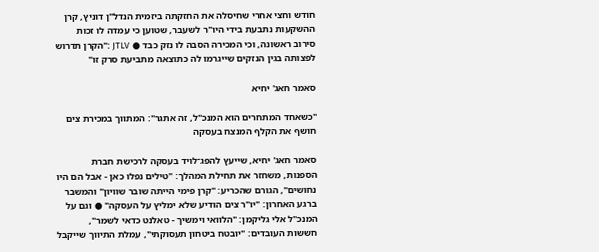חודש וחצי אחרי שחיסלה את החזקתה ביזמית הנדל"ן דוניץ, קרן ההשקעות נתבעת בידי היו"ר לשעבר, שטוען כי עמדה לו זכות סירוב ראשונה, וכי המכירה הסבה לו נזק כבד ● JTLV :"הקרן תדרוש לפצותה בגין הנזקים שייגרמו לה כתוצאה מתביעת סרק זו"

סאמר חאג' יחיא

"כשאחד המתחרים הוא המנכ"ל, זה אתגר": המתווך במכירת צים חושף את הקלף המנצח בעסקה

סאמר חאג' יחיא, שייעץ להפג־לויד בעסקה לרכישת חברת הספנות, משחזר את תחילת המהלך: "טילים נפלו כאן - אבל הם היו נחושים", הגורם שהכריע: "קרן פימי הייתה שובר שוויון" והמשבר ברגע האחרון: "יו"ר צים הודיע שלא ימליץ על העסקה" ● וגם על המנכ"ל אלי גליקמן: "הלוואי וימשיך - טאלנט כדאי לשמר", חששות העובדים: "יובטח ביטחון תעסוקתי", עמלת התיווך שייקבל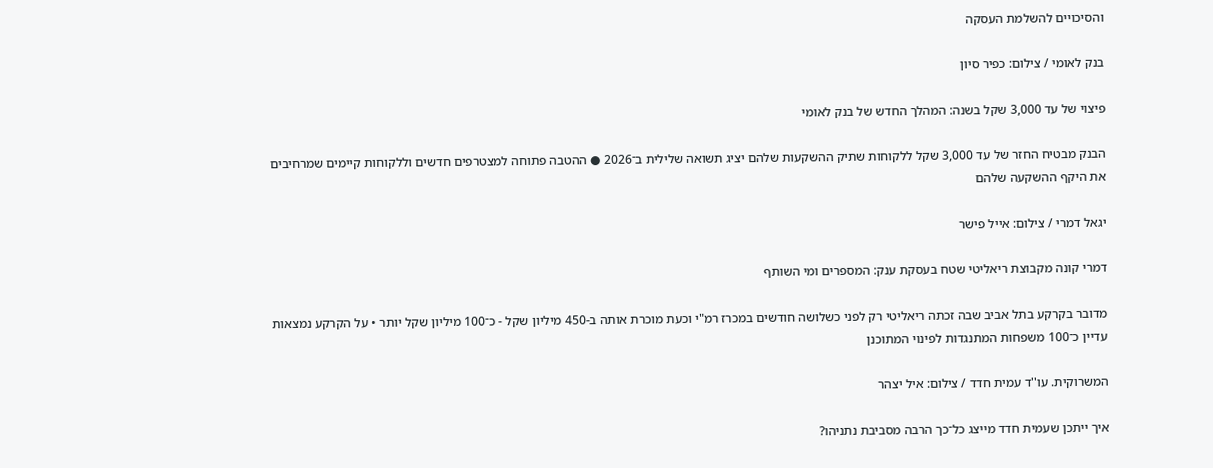והסיכויים להשלמת העסקה

בנק לאומי / צילום: כפיר סיון

פיצוי של עד 3,000 שקל בשנה: המהלך החדש של בנק לאומי

הבנק מבטיח החזר של עד 3,000 שקל ללקוחות שתיק ההשקעות שלהם יציג תשואה שלילית ב־2026 ● ההטבה פתוחה למצטרפים חדשים וללקוחות קיימים שמרחיבים את היקף ההשקעה שלהם

יגאל דמרי / צילום: אייל פישר

דמרי קונה מקבוצת ריאליטי שטח בעסקת ענק: המספרים ומי השותף

מדובר בקרקע בתל אביב שבה זכתה ריאליטי רק לפני כשלושה חודשים במכרז רמ"י וכעת מוכרת אותה ב-450 מיליון שקל - כ־100 מיליון שקל יותר • על הקרקע נמצאות עדיין כ־100 משפחות המתנגדות לפינוי המתוכנן

המשרוקית. עו''ד עמית חדד / צילום: איל יצהר

איך ייתכן שעמית חדד מייצג כל־כך הרבה מסביבת נתניהו?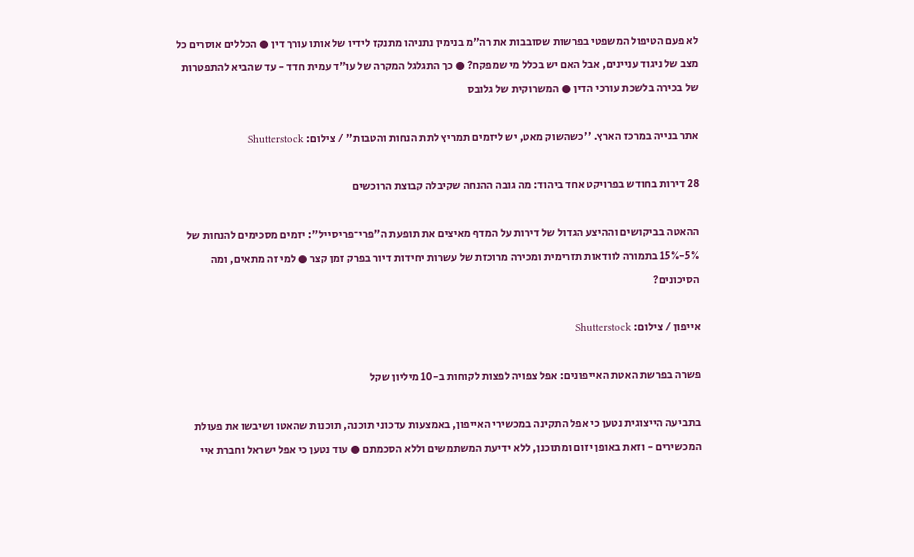לא פעם הטיפול המשפטי בפרשות שסובבות את רה"מ בנימין נתניהו מתנקז לידיו של אותו עורך דין ● הכללים אוסרים כל מצב של ניגוד עניינים, אבל האם יש בכלל מי שמפקח? ● כך התגלגל המקרה של עו"ד עמית חדד - עד שהביא להתפטרות של בכירה בלשכת עורכי הדין ● המשרוקית של גלובס

אתר בנייה במרכז הארץ. ''כשהשוק מאט, יש ליזמים תמריץ לתת הנחות והטבות'' / צילום: Shutterstock

28 דירות בחודש בפרויקט אחד ביהוד: מה גובה ההנחה שקיבלה קבוצת הרוכשים

ההאטה בביקושים וההיצע הגדול של דירות על המדף מאיצים את תופעת ה"פרי־פריסייל": יזמים מסכימים להנחות של 5%-15% בתמורה לוודאות תזרימית ומכירה מרוכזת של עשרות יחידות דיור בפרק זמן קצר ● למי זה מתאים, ומה הסיכונים?

אייפון / צילום: Shutterstock

פשרה בפרשת האטת האייפונים: אפל צפויה לפצות לקוחות ב-10 מיליון שקל

בתביעה הייצוגית נטען כי אפל התקינה במכשירי האייפון, באמצעות עדכוני תוכנה, תוכנות שהאטו ושיבשו את פעולת המכשירים - וזאת באופן יזום ומתוכנן, ללא ידיעת המשתמשים וללא הסכמתם ● עוד נטען כי אפל ישראל וחברת איי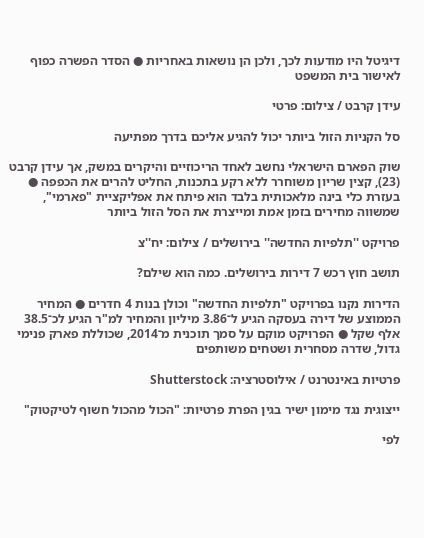דיגיטל היו מודעות לכך, ולכן הן נושאות באחריות ● הסדר הפשרה כפוף לאישור בית המשפט

עידן קרבט / צילום: פרטי

סל הקניות הזול ביותר יכול להגיע אליכם בדרך מפתיעה

שוק הפארם הישראלי נחשב לאחד הריכוזיים והיקרים במשק, אך עידן קרבט (23), קצין שריון משוחרר ללא רקע בתכנות, החליט להרים את הכפפה ● בעזרת כלי בינה מלאכותית בלבד הוא פיתח את אפליקציית "פארמי", שמשווה מחירים בזמן אמת ומייצרת את הסל הזול ביותר

פרויקט ''תלפיות החדשה'' בירושלים / צילום: יח''צ

תושב חוץ רכש 7 דירות בירושלים. כמה הוא שילם?

הדירות נקנו בפרויקט "תלפיות החדשה" וכולן בנות 4 חדרים ● המחיר הממוצע של דירה בעסקה הגיע ל־3.86 מיליון והמחיר למ"ר הגיע לכ־38.5 אלף שקל ● הפרויקט מוקם על סמך תוכנית מ־2014, שכוללת פארק פנימי גדול, שדרה מסחרית ושטחים משותפים

פרטיות באינטרנט / אילוסטרציה: Shutterstock

ייצוגית נגד מימון ישיר בגין הפרת פרטיות: "הכול מהכול חשוף לטיקטוק"

לפי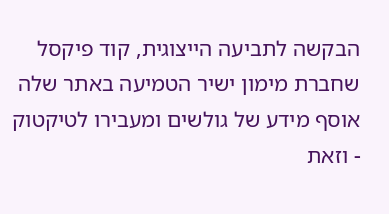הבקשה לתביעה הייצוגית, קוד פיקסל שחברת מימון ישיר הטמיעה באתר שלה אוסף מידע של גולשים ומעבירו לטיקטוק - וזאת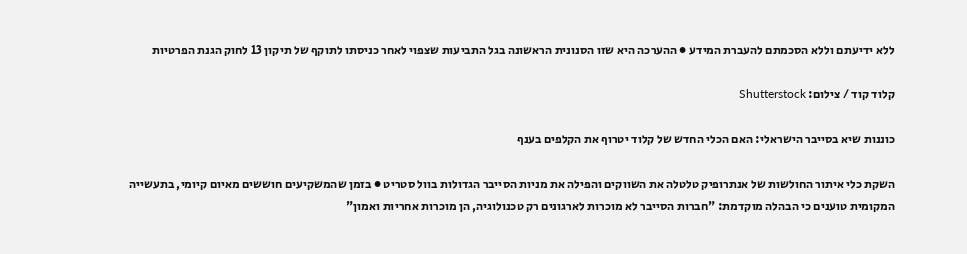ללא ידיעתם וללא הסכמתם להעברת המידע ● ההערכה היא שזו הסנונית הראשונה בגל התביעות שצפוי לאחר כניסתו לתוקף של תיקון 13 לחוק הגנת הפרטיות

קלוד קוד / צילום: Shutterstock

כוננות שיא בסייבר הישראלי: האם הכלי החדש של קלוד יטרוף את הקלפים בענף

השקת כלי איתור החולשות של אנתרופיק טלטלה את השווקים והפילה את מניות הסייבר הגדולות בוול סטריט ● בזמן שהמשקיעים חוששים מאיום קיומי, בתעשייה המקומית טוענים כי הבהלה מוקדמת: "חברות הסייבר לא מוכרות לארגונים רק טכנולוגיה, הן מוכרות אחריות ואמון"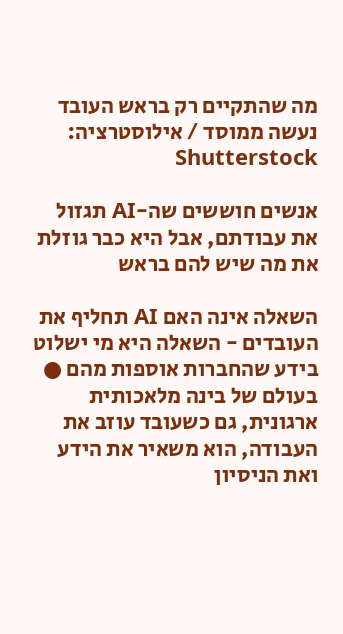מה שהתקיים רק בראש העובד נעשה ממוסד / אילוסטרציה: Shutterstock

אנשים חוששים שה-AI תגזול את עבודתם, אבל היא כבר גוזלת את מה שיש להם בראש

השאלה אינה האם AI תחליף את העובדים - השאלה היא מי ישלוט בידע שהחברות אוספות מהם ● בעולם של בינה מלאכותית ארגונית, גם כשעובד עוזב את העבודה, הוא משאיר את הידע ואת הניסיון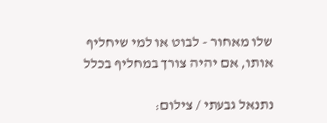שלו מאחור - לבוט או למי שיחליף אותו, אם יהיה צורך במחליף בכלל

נתנאל גבעתי / צילום: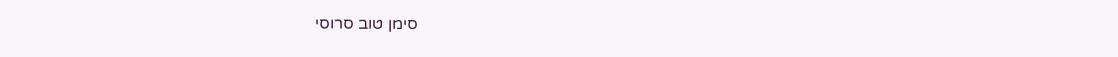סימן טוב סרוסי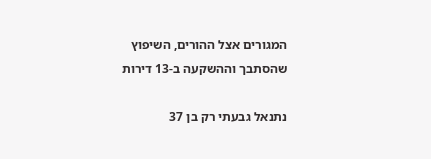המגורים אצל ההורים, השיפוץ שהסתבך וההשקעה ב-13 דירות

נתנאל גבעתי רק בן 37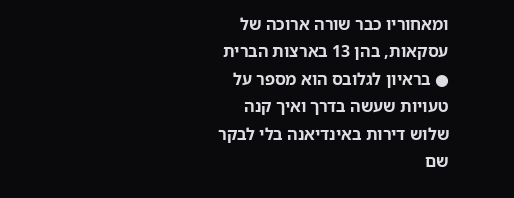ומאחוריו כבר שורה ארוכה של עסקאות, בהן 13 בארצות הברית ● בראיון לגלובס הוא מספר על טעויות שעשה בדרך ואיך קנה שלוש דירות באינדיאנה בלי לבקר שם